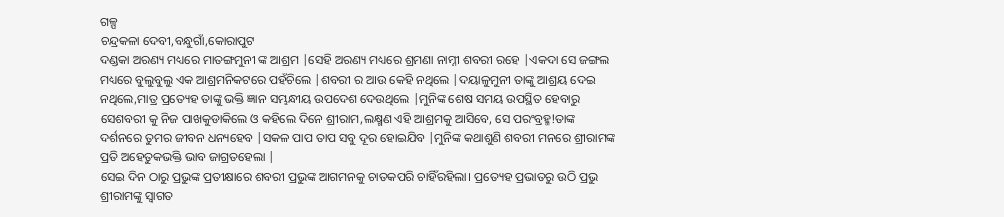ଗଳ୍ପ
ଚନ୍ଦ୍ରକଳା ଦେବୀ,ବନ୍ଧୁଗାଁ,କୋରାପୁଟ
ଦଣ୍ଡକା ଅରଣ୍ୟ ମଧ୍ୟରେ ମାତଙ୍ଗମୁନୀ ଙ୍କ ଆଶ୍ରମ |ସେହି ଅରଣ୍ୟ ମଧ୍ୟରେ ଶ୍ରମଣା ନାମ୍ନୀ ଶବରୀ ରହେ |ଏକଦା ସେ ଜଙ୍ଗଲ ମଧ୍ୟରେ ବୁଲୁବୁଲୁ ଏକ ଆଶ୍ରମନିକଟରେ ପହଁଚିଲେ |ଶବରୀ ର ଆଉ କେହି ନଥିଲେ |ଦୟାଳୁମୁନୀ ତାଙ୍କୁ ଆଶ୍ରୟ ଦେଇ ନଥିଲେ,ମାତ୍ର ପ୍ରତ୍ୟେହ ତାଙ୍କୁ ଭକ୍ତି ଜ୍ଞାନ ସମ୍ଭନ୍ଧୀୟ ଉପଦେଶ ଦେଉଥିଲେ |ମୁନିଙ୍କ ଶେଷ ସମୟ ଉପସ୍ଥିତ ହେବାରୁ ସେଶବରୀ କୁ ନିଜ ପାଖକୁଡାକିଲେ ଓ କହିଲେ ଦିନେ ଶ୍ରୀରାମ,ଲକ୍ଷ୍ମଣ ଏହି ଆଶ୍ରମକୁ ଆସିବେ, ସେ ପରଂବ୍ରହ୍ମ!ତାଙ୍କ ଦର୍ଶନରେ ତୁମର ଜୀବନ ଧନ୍ୟହେବ |ସକଳ ପାପ ତାପ ସବୁ ଦୂର ହୋଇଯିବ |ମୁନିଙ୍କ କଥାଶୁଣି ଶବରୀ ମନରେ ଶ୍ରୀରାମଙ୍କ ପ୍ରତି ଅହେତୁକଭକ୍ତି ଭାବ ଜାଗ୍ରତହେଲା |
ସେଇ ଦିନ ଠାରୁ ପ୍ରଭୁଙ୍କ ପ୍ରତୀକ୍ଷାରେ ଶବରୀ ପ୍ରଭୁଙ୍କ ଆଗମନକୁ ଚାତକପରି ଚାହିଁରହିଲା। ପ୍ରତ୍ୟେହ ପ୍ରଭାତରୁ ଉଠି ପ୍ରଭୁ ଶ୍ରୀରାମଙ୍କୁ ସ୍ୱାଗତ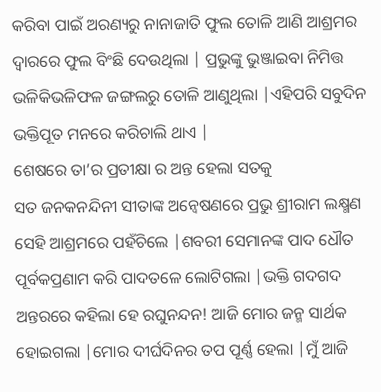କରିବା ପାଇଁ ଅରଣ୍ୟରୁ ନାନାଜାତି ଫୁଲ ତୋଳି ଆଣି ଆଶ୍ରମର ଦ୍ୱାରରେ ଫୁଲ ବିଂଛି ଦେଉଥିଲା | ପ୍ରଭୁଙ୍କୁ ଭୁଞ୍ଜାଇବା ନିମିତ୍ତ ଭଳିକିଭଳିଫଳ ଜଙ୍ଗଲରୁ ତୋଳି ଆଣୁଥିଲା |ଏହିପରି ସବୁଦିନ ଭକ୍ତିପୂତ ମନରେ କରିଚାଲି ଥାଏ |
ଶେଷରେ ତା’ର ପ୍ରତୀକ୍ଷା ର ଅନ୍ତ ହେଲା ସତକୁ
ସତ ଜନକନନ୍ଦିନୀ ସୀତାଙ୍କ ଅନ୍ୱେଷଣରେ ପ୍ରଭୁ ଶ୍ରୀରାମ ଲକ୍ଷ୍ମଣ ସେହି ଆଶ୍ରମରେ ପହଁଚିଲେ |ଶବରୀ ସେମାନଙ୍କ ପାଦ ଧୌତ ପୂର୍ବକପ୍ରଣାମ କରି ପାଦତଳେ ଲୋଟିଗଲା |ଭକ୍ତି ଗଦଗଦ ଅନ୍ତରରେ କହିଲା ହେ ରଘୁନନ୍ଦନ! ଆଜି ମୋର ଜନ୍ମ ସାର୍ଥକ ହୋଇଗଲା |ମୋର ଦୀର୍ଘଦିନର ତପ ପୂର୍ଣ୍ଣ ହେଲା |ମୁଁ ଆଜି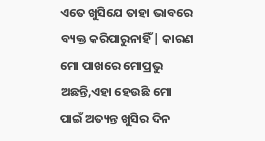ଏତେ ଖୁସିଯେ ତାହା ଭାବରେ ବ୍ୟକ୍ତ କରିପାରୁନାହିଁ| କାରଣ ମୋ ପାଖରେ ମୋପ୍ରଭୁ ଅଛନ୍ତି,ଏହା ହେଉଛି ମୋ ପାଇଁ ଅତ୍ୟନ୍ତ ଖୁସିର ଦିନ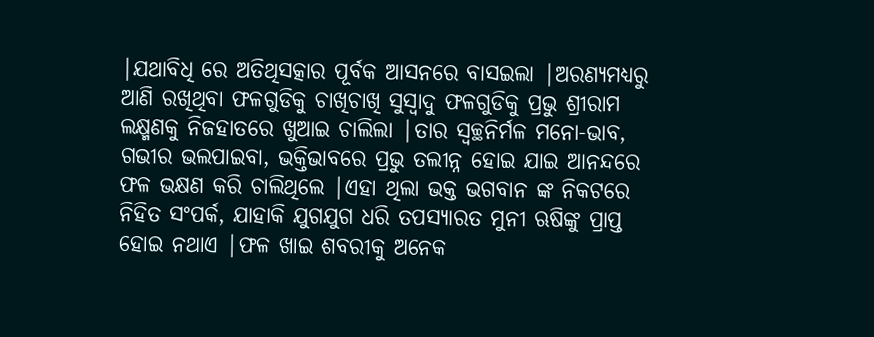|ଯଥାବିଧି ରେ ଅତିଥିସତ୍କାର ପୂର୍ବକ ଆସନରେ ବାସଇଲା |ଅରଣ୍ୟମଧ୍ୟରୁ ଆଣି ରଖିଥିବା ଫଳଗୁଡିକୁ ଚାଖିଚାଖି ସୁସ୍ୱାଦୁ ଫଳଗୁଡିକୁ ପ୍ରଭୁ ଶ୍ରୀରାମ ଲକ୍ଷ୍ମଣକୁ ନିଜହାତରେ ଖୁଆଇ ଚାଲିଲା |ତାର ସ୍ୱଚ୍ଛନିର୍ମଳ ମନୋ-ଭାବ, ଗଭୀର ଭଲପାଇବା, ଭକ୍ତିଭାବରେ ପ୍ରଭୁ ତଲୀନ୍ନ ହୋଇ ଯାଇ ଆନନ୍ଦରେ ଫଳ ଭକ୍ଷଣ କରି ଚାଲିଥିଲେ |ଏହା ଥିଲା ଭକ୍ତ ଭଗବାନ ଙ୍କ ନିକଟରେ ନିହିତ ସଂପର୍କ, ଯାହାକି ଯୁଗଯୁଗ ଧରି ତପସ୍ୟାରତ ମୁନୀ ଋଷିଙ୍କୁ ପ୍ରାପ୍ତ ହୋଇ ନଥାଏ |ଫଳ ଖାଇ ଶବରୀକୁ ଅନେକ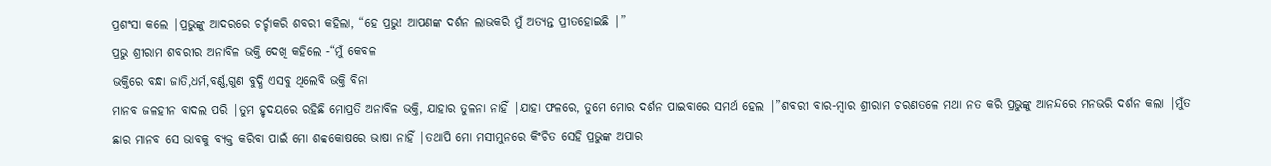ପ୍ରଶଂସା କଲେ |ପ୍ରଭୁଙ୍କୁ ଆଦରରେ ଚର୍ଚ୍ଚାକରି ଶବରୀ କହିଲା, “ହେ ପ୍ରଭୁ! ଆପଣଙ୍କ ଦର୍ଶନ ଲାଭକରି ମୁଁ ଅତ୍ୟନ୍ତ ପ୍ରୀତହୋଇଛି |”
ପ୍ରଭୁ ଶ୍ରୀରାମ ଶବରୀର ଅନାବିଳ ଭକ୍ତି ଦେଖି କହିଲେ -“ମୁଁ କେବଳ
ଭକ୍ତିରେ ବନ୍ଧା ଜାତି,ଧର୍ମ,ବର୍ଣ୍ଣ,ଗୁଣ ବୁଦ୍ଧି ଏସବୁ ଥିଲେବି ଭକ୍ତି ବିନା
ମାନବ ଜଳହୀନ ବାଦଲ ପରି |ତୁମ ହୃଦୟରେ ରହିଛି ମୋପ୍ରତି ଅନାବିଳ ଭକ୍ତି, ଯାହାର ତୁଳନା ନାହିଁ |ଯାହା ଫଳରେ, ତୁମେ ମୋର ଦର୍ଶନ ପାଇବାରେ ସମର୍ଥ ହେଲ |”ଶବରୀ ବାର-ମ୍ବାର ଶ୍ରୀରାମ ଚରଣତଳେ ମଥା ନତ କରି ପ୍ରଭୁଙ୍କୁ ଆନନ୍ଦରେ ମନଭରି ଦର୍ଶନ କଲା |ମୁଁତ ଛାର ମାନବ ସେ ଭାବକୁ ବ୍ୟକ୍ତ କରିବା ପାଇଁ ମୋ ଶବ୍ବକୋଷରେ ଭାଷା ନାହିଁ |ତଥାପି ମୋ ମସୀମୁନରେ କିଂଚିତ ସେହି ପ୍ରଭୁଙ୍କ ଅପାର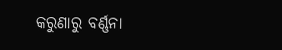କରୁଣାରୁ ବର୍ଣ୍ଣନା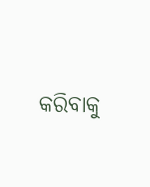କରିବାକୁ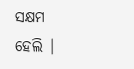ସକ୍ଷମ ହେଲି |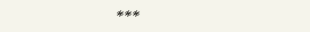***